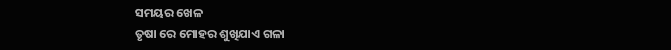ସମୟର ଖେଳ
ତୃଷା ରେ ମୋହର ଶୁଖିଯାଏ ଗଳା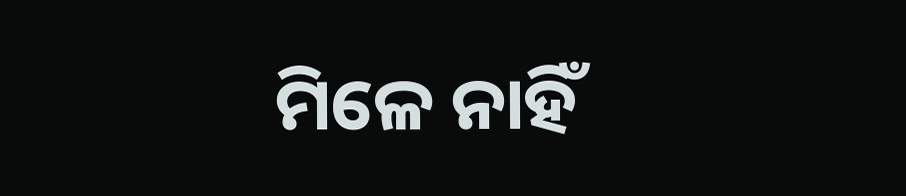ମିଳେ ନାହିଁ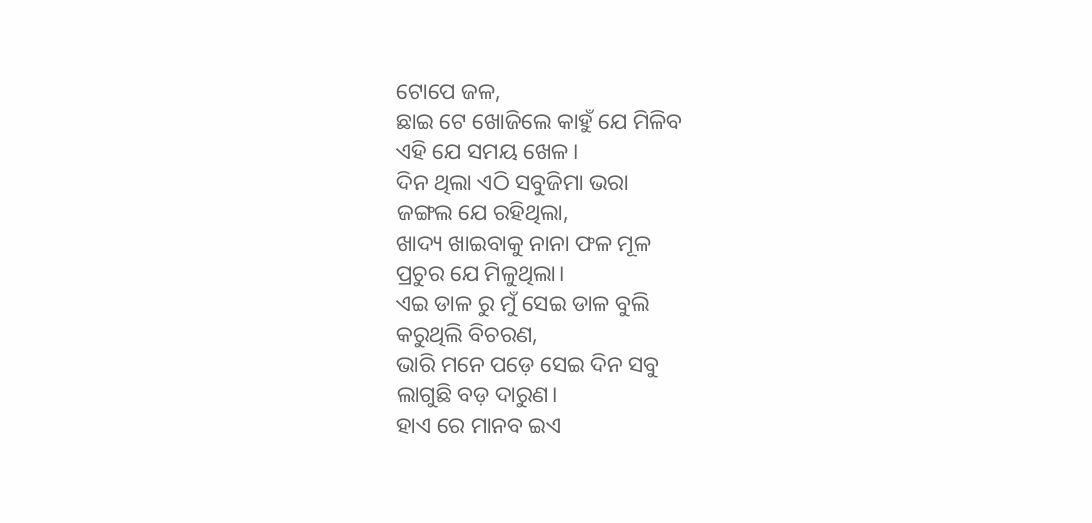ଟୋପେ ଜଳ,
ଛାଇ ଟେ ଖୋଜିଲେ କାହୁଁ ଯେ ମିଳିବ
ଏହି ଯେ ସମୟ ଖେଳ।
ଦିନ ଥିଲା ଏଠି ସବୁଜିମା ଭରା
ଜଙ୍ଗଲ ଯେ ରହିଥିଲା,
ଖାଦ୍ୟ ଖାଇବାକୁ ନାନା ଫଳ ମୂଳ
ପ୍ରଚୁର ଯେ ମିଳୁଥିଲା।
ଏଇ ଡାଳ ରୁ ମୁଁ ସେଇ ଡାଳ ବୁଲି
କରୁଥିଲି ବିଚରଣ,
ଭାରି ମନେ ପଡ଼େ ସେଇ ଦିନ ସବୁ
ଲାଗୁଛି ବଡ଼ ଦାରୁଣ।
ହାଏ ରେ ମାନବ ଇଏ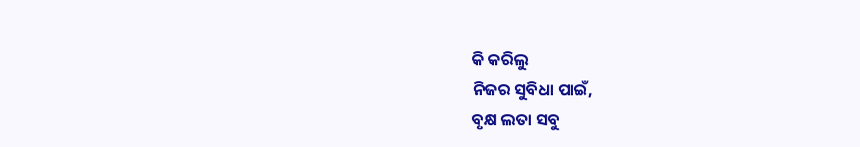କି କରିଲୁ
ନିଜର ସୁବିଧା ପାଇଁ,
ବୃକ୍ଷ ଲତା ସବୁ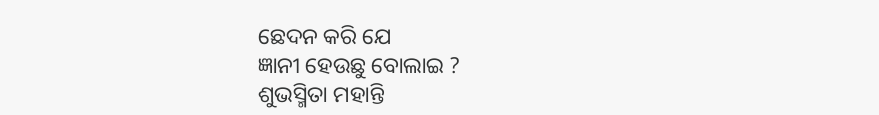ଛେଦନ କରି ଯେ
ଜ୍ଞାନୀ ହେଉଛୁ ବୋଲାଇ ?
ଶୁଭସ୍ମିତା ମହାନ୍ତି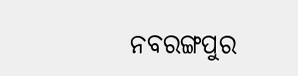ନବରଙ୍ଗପୁର